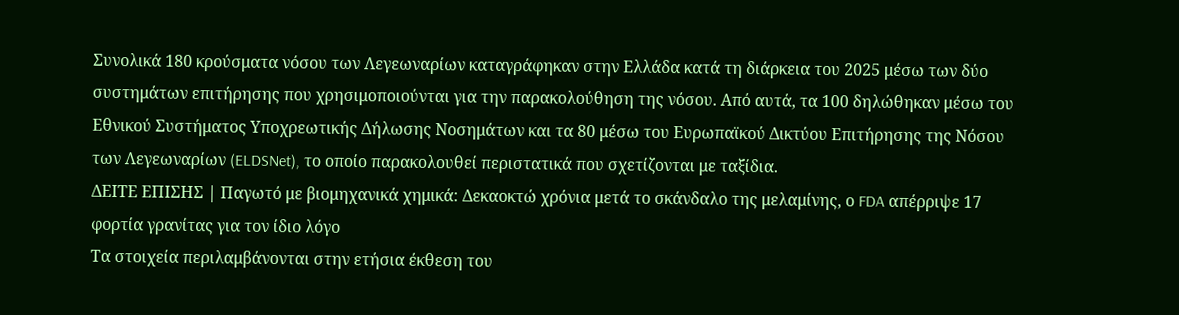Συνολικά 180 κρούσματα νόσου των Λεγεωναρίων καταγράφηκαν στην Ελλάδα κατά τη διάρκεια του 2025 μέσω των δύο συστημάτων επιτήρησης που χρησιμοποιούνται για την παρακολούθηση της νόσου. Από αυτά, τα 100 δηλώθηκαν μέσω του Εθνικού Συστήματος Υποχρεωτικής Δήλωσης Νοσημάτων και τα 80 μέσω του Ευρωπαϊκού Δικτύου Επιτήρησης της Νόσου των Λεγεωναρίων (ELDSNet), το οποίο παρακολουθεί περιστατικά που σχετίζονται με ταξίδια.
ΔΕΙΤΕ ΕΠΙΣΗΣ | Παγωτό με βιομηχανικά χημικά: Δεκαοκτώ χρόνια μετά το σκάνδαλο της μελαμίνης, ο FDA απέρριψε 17 φορτία γρανίτας για τον ίδιο λόγο
Τα στοιχεία περιλαμβάνονται στην ετήσια έκθεση του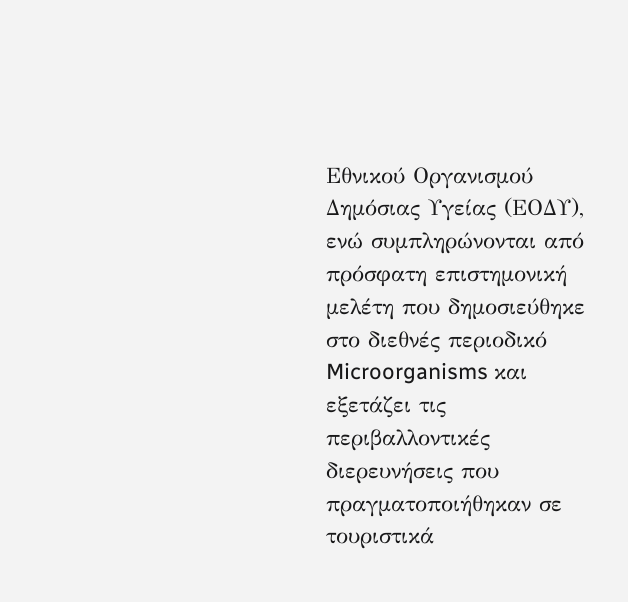Εθνικού Οργανισμού Δημόσιας Υγείας (ΕΟΔΥ), ενώ συμπληρώνονται από πρόσφατη επιστημονική μελέτη που δημοσιεύθηκε στο διεθνές περιοδικό Microorganisms και εξετάζει τις περιβαλλοντικές διερευνήσεις που πραγματοποιήθηκαν σε τουριστικά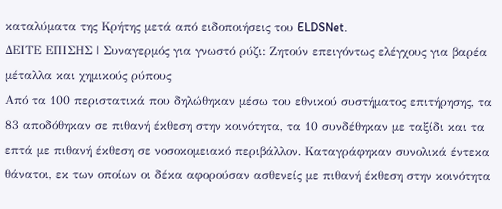καταλύματα της Κρήτης μετά από ειδοποιήσεις του ELDSNet.
ΔΕΙΤΕ ΕΠΙΣΗΣ | Συναγερμός για γνωστό ρύζι: Ζητούν επειγόντως ελέγχους για βαρέα μέταλλα και χημικούς ρύπους
Από τα 100 περιστατικά που δηλώθηκαν μέσω του εθνικού συστήματος επιτήρησης, τα 83 αποδόθηκαν σε πιθανή έκθεση στην κοινότητα, τα 10 συνδέθηκαν με ταξίδι και τα επτά με πιθανή έκθεση σε νοσοκομειακό περιβάλλον. Καταγράφηκαν συνολικά έντεκα θάνατοι, εκ των οποίων οι δέκα αφορούσαν ασθενείς με πιθανή έκθεση στην κοινότητα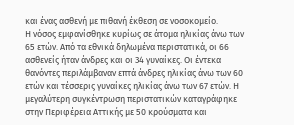και ένας ασθενή με πιθανή έκθεση σε νοσοκομείο.
Η νόσος εμφανίσθηκε κυρίως σε άτομα ηλικίας άνω των 65 ετών. Από τα εθνικά δηλωμένα περιστατικά, οι 66 ασθενείς ήταν άνδρες και οι 34 γυναίκες. Οι έντεκα θανόντες περιλάμβαναν επτά άνδρες ηλικίας άνω των 60 ετών και τέσσερις γυναίκες ηλικίας άνω των 67 ετών. Η μεγαλύτερη συγκέντρωση περιστατικών καταγράφηκε στην Περιφέρεια Αττικής με 50 κρούσματα και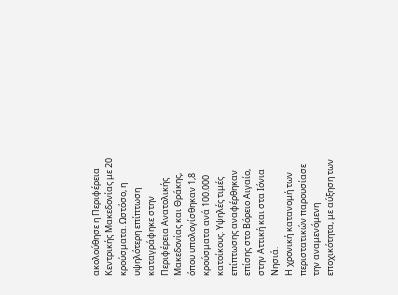ακολούθησε η Περιφέρεια Κεντρικής Μακεδονίας με 20 κρούσματα. Ωστόσο, η υψηλότερη επίπτωση καταγράφηκε στην Περιφέρεια Ανατολικής Μακεδονίας και Θράκης, όπου υπολογίσθηκαν 1,8 κρούσματα ανά 100.000 κατοίκους. Υψηλές τιμές επίπτωσης αναφέρθηκαν επίσης στο Βόρειο Αιγαίο, στην Αττική και στα Ιόνια Νησιά.
Η χρονική κατανομή των περιστατικών παρουσίασε την αναμενόμενη εποχικότητα, με αύξηση των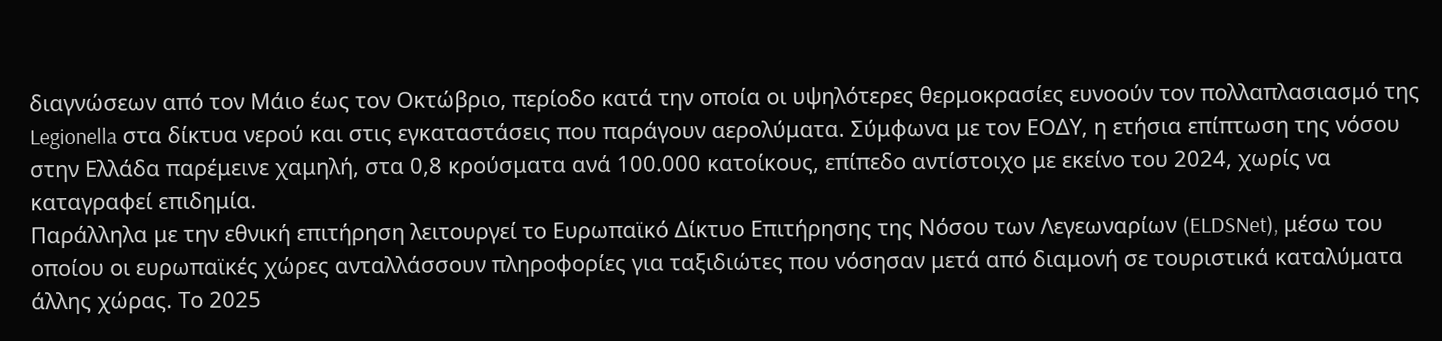διαγνώσεων από τον Μάιο έως τον Οκτώβριο, περίοδο κατά την οποία οι υψηλότερες θερμοκρασίες ευνοούν τον πολλαπλασιασμό της Legionella στα δίκτυα νερού και στις εγκαταστάσεις που παράγουν αερολύματα. Σύμφωνα με τον ΕΟΔΥ, η ετήσια επίπτωση της νόσου στην Ελλάδα παρέμεινε χαμηλή, στα 0,8 κρούσματα ανά 100.000 κατοίκους, επίπεδο αντίστοιχο με εκείνο του 2024, χωρίς να καταγραφεί επιδημία.
Παράλληλα με την εθνική επιτήρηση λειτουργεί το Ευρωπαϊκό Δίκτυο Επιτήρησης της Νόσου των Λεγεωναρίων (ELDSNet), μέσω του οποίου οι ευρωπαϊκές χώρες ανταλλάσσουν πληροφορίες για ταξιδιώτες που νόσησαν μετά από διαμονή σε τουριστικά καταλύματα άλλης χώρας. Το 2025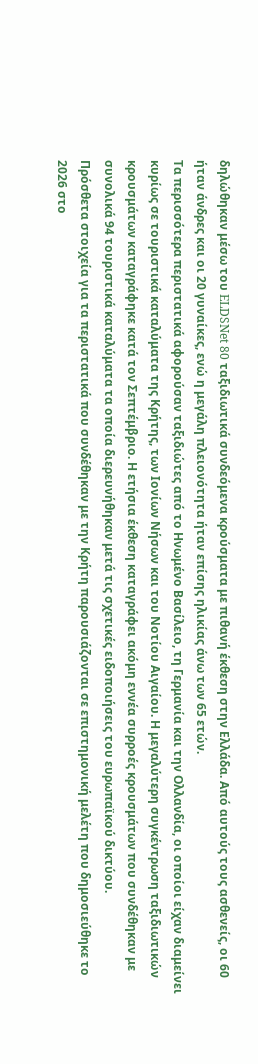δηλώθηκαν μέσω του ELDSNet 80 ταξιδιωτικά συνδεόμενα κρούσματα με πιθανή έκθεση στην Ελλάδα. Από αυτούς τους ασθενείς, οι 60 ήταν άνδρες και οι 20 γυναίκες, ενώ η μεγάλη πλειονότητα ήταν επίσης ηλικίας άνω των 65 ετών.
Τα περισσότερα περιστατικά αφορούσαν ταξιδιώτες από το Ηνωμένο Βασίλειο, τη Γερμανία και την Ολλανδία, οι οποίοι είχαν διαμείνει κυρίως σε τουριστικά καταλύματα της Κρήτης, των Ιονίων Νήσων και του Νοτίου Αιγαίου. Η μεγαλύτερη συγκέντρωση ταξιδιωτικών κρουσμάτων καταγράφηκε κατά τον Σεπτέμβριο. Η ετήσια έκθεση καταγράφει ακόμη εννέα συρροές κρουσμάτων που συνδέθηκαν με συνολικά 94 τουριστικά καταλύματα τα οποία διερευνήθηκαν μετά τις σχετικές ειδοποιήσεις του ευρωπαϊκού δικτύου.
Πρόσθετα στοιχεία για τα περιστατικά που συνδέθηκαν με την Κρήτη παρουσιάζονται σε επιστημονική μελέτη που δημοσιεύθηκε το 2026 στο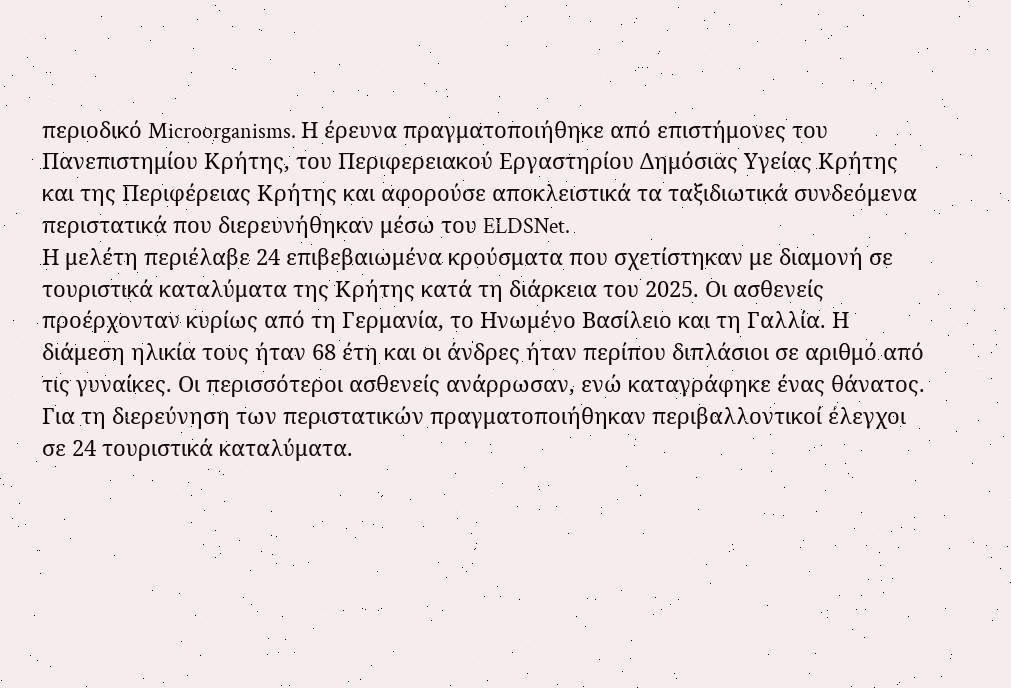περιοδικό Microorganisms. Η έρευνα πραγματοποιήθηκε από επιστήμονες του Πανεπιστημίου Κρήτης, του Περιφερειακού Εργαστηρίου Δημόσιας Υγείας Κρήτης και της Περιφέρειας Κρήτης και αφορούσε αποκλειστικά τα ταξιδιωτικά συνδεόμενα περιστατικά που διερευνήθηκαν μέσω του ELDSNet.
Η μελέτη περιέλαβε 24 επιβεβαιωμένα κρούσματα που σχετίστηκαν με διαμονή σε τουριστικά καταλύματα της Κρήτης κατά τη διάρκεια του 2025. Οι ασθενείς προέρχονταν κυρίως από τη Γερμανία, το Ηνωμένο Βασίλειο και τη Γαλλία. Η διάμεση ηλικία τους ήταν 68 έτη και οι άνδρες ήταν περίπου διπλάσιοι σε αριθμό από τις γυναίκες. Οι περισσότεροι ασθενείς ανάρρωσαν, ενώ καταγράφηκε ένας θάνατος. Για τη διερεύνηση των περιστατικών πραγματοποιήθηκαν περιβαλλοντικοί έλεγχοι σε 24 τουριστικά καταλύματα.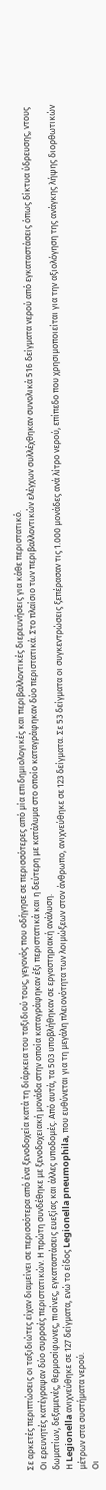Σε αρκετές περιπτώσεις οι ταξιδιώτες είχαν διαμείνει σε περισσότερα από ένα ξενοδοχεία κατά τη διάρκεια του ταξιδιού τους, γεγονός που οδήγησε σε περισσότερες από μία επιδημιολογικές και περιβαλλοντικές διερευνήσεις για κάθε περιστατικό.
Οι ερευνητές κατέγραψαν δύο συρροές περιστατικών. Η πρώτη συνδέθηκε με ξενοδοχειακή μονάδα στην οποία καταγράφηκαν έξι περιστατικά και η δεύτερη με κατάλυμα στο οποίο καταγράφηκαν δύο περιστατικά. Στο πλαίσιο των περιβαλλοντικών ελέγχων συλλέχθηκαν συνολικά 516 δείγματα νερού από εγκαταστάσεις όπως δίκτυα ύδρευσης, ντους δωματίων, δεξαμενές, θερμοσίφωνες, πισίνες, εγκαταστάσεις ευεξίας και άλλες υποδομές. Από αυτά, τα 503 υποβλήθηκαν σε εργαστηριακή ανάλυση.
Η Legionella ανιχνεύθηκε σε 127 δείγματα, ενώ το είδος Legionella pneumophila, που ευθύνεται για τη μεγάλη πλειονότητα των λοιμώξεων στον άνθρωπο, ανιχνεύθηκε σε 123 δείγματα. Σε 53 δείγματα οι συγκεντρώσεις ξεπέρασαν τις 1.000 μονάδες ανά λίτρο νερού, επίπεδο που χρησιμοποιείται για την αξιολόγηση της ανάγκης λήψης διορθωτικών μέτρων στα συστήματα νερού.
Οι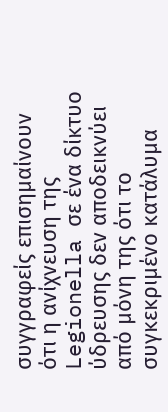συγγραφείς επισημαίνουν ότι η ανίχνευση της Legionella σε ένα δίκτυο ύδρευσης δεν αποδεικνύει από μόνη της ότι το συγκεκριμένο κατάλυμα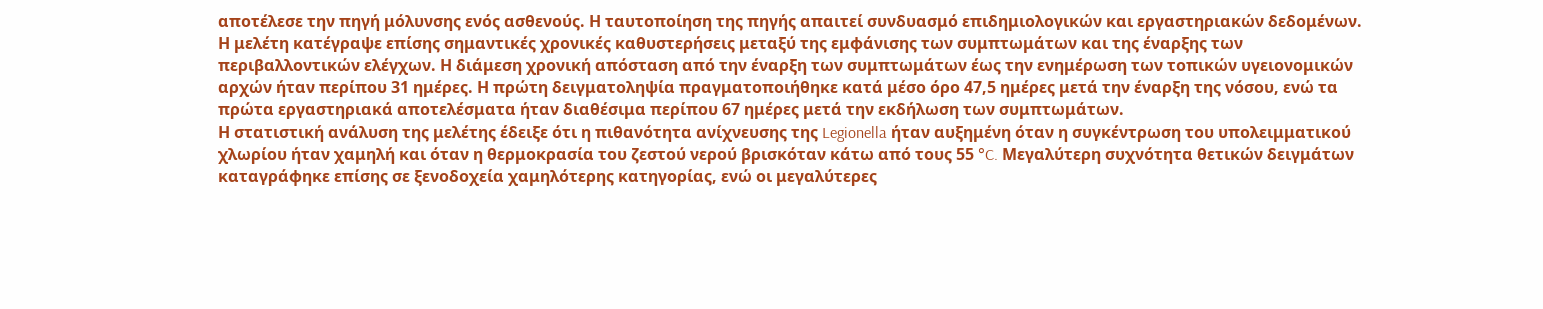αποτέλεσε την πηγή μόλυνσης ενός ασθενούς. Η ταυτοποίηση της πηγής απαιτεί συνδυασμό επιδημιολογικών και εργαστηριακών δεδομένων. Η μελέτη κατέγραψε επίσης σημαντικές χρονικές καθυστερήσεις μεταξύ της εμφάνισης των συμπτωμάτων και της έναρξης των περιβαλλοντικών ελέγχων. Η διάμεση χρονική απόσταση από την έναρξη των συμπτωμάτων έως την ενημέρωση των τοπικών υγειονομικών αρχών ήταν περίπου 31 ημέρες. Η πρώτη δειγματοληψία πραγματοποιήθηκε κατά μέσο όρο 47,5 ημέρες μετά την έναρξη της νόσου, ενώ τα πρώτα εργαστηριακά αποτελέσματα ήταν διαθέσιμα περίπου 67 ημέρες μετά την εκδήλωση των συμπτωμάτων.
Η στατιστική ανάλυση της μελέτης έδειξε ότι η πιθανότητα ανίχνευσης της Legionella ήταν αυξημένη όταν η συγκέντρωση του υπολειμματικού χλωρίου ήταν χαμηλή και όταν η θερμοκρασία του ζεστού νερού βρισκόταν κάτω από τους 55 °C. Μεγαλύτερη συχνότητα θετικών δειγμάτων καταγράφηκε επίσης σε ξενοδοχεία χαμηλότερης κατηγορίας, ενώ οι μεγαλύτερες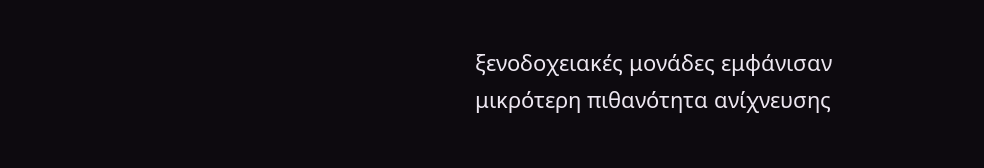ξενοδοχειακές μονάδες εμφάνισαν μικρότερη πιθανότητα ανίχνευσης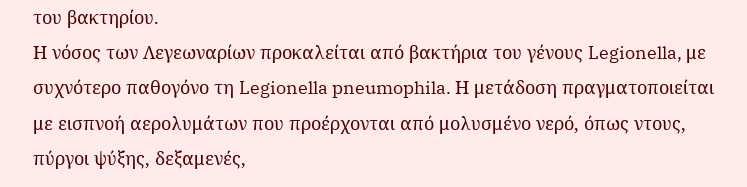του βακτηρίου.
Η νόσος των Λεγεωναρίων προκαλείται από βακτήρια του γένους Legionella, με συχνότερο παθογόνο τη Legionella pneumophila. Η μετάδοση πραγματοποιείται με εισπνοή αερολυμάτων που προέρχονται από μολυσμένο νερό, όπως ντους, πύργοι ψύξης, δεξαμενές,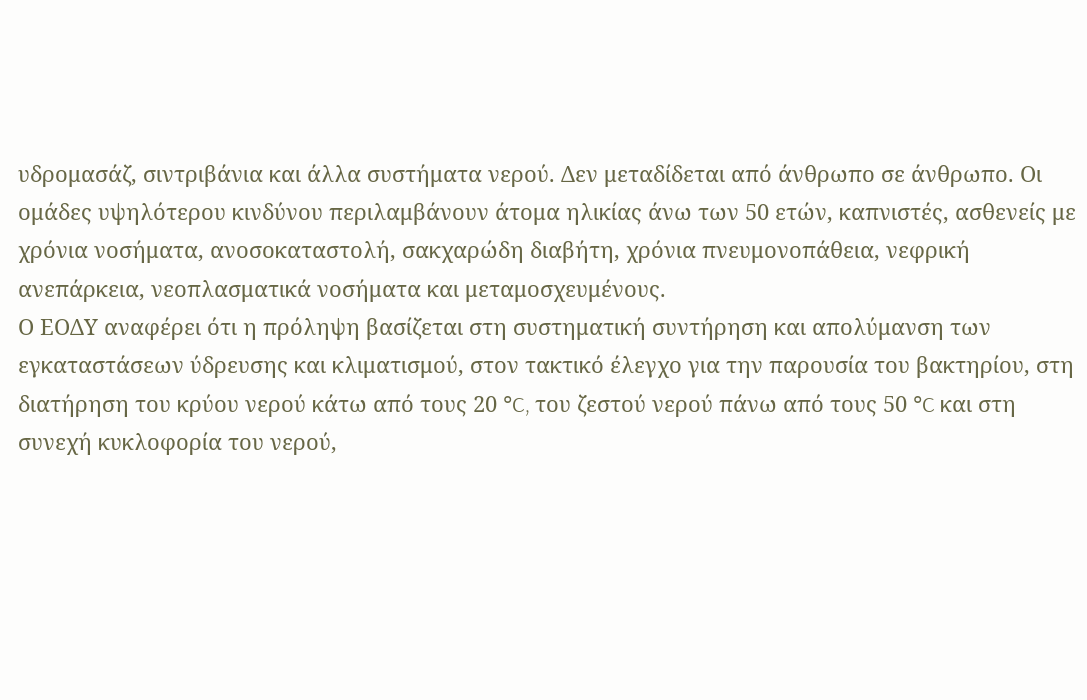υδρομασάζ, σιντριβάνια και άλλα συστήματα νερού. Δεν μεταδίδεται από άνθρωπο σε άνθρωπο. Οι ομάδες υψηλότερου κινδύνου περιλαμβάνουν άτομα ηλικίας άνω των 50 ετών, καπνιστές, ασθενείς με χρόνια νοσήματα, ανοσοκαταστολή, σακχαρώδη διαβήτη, χρόνια πνευμονοπάθεια, νεφρική ανεπάρκεια, νεοπλασματικά νοσήματα και μεταμοσχευμένους.
Ο ΕΟΔΥ αναφέρει ότι η πρόληψη βασίζεται στη συστηματική συντήρηση και απολύμανση των εγκαταστάσεων ύδρευσης και κλιματισμού, στον τακτικό έλεγχο για την παρουσία του βακτηρίου, στη διατήρηση του κρύου νερού κάτω από τους 20 °C, του ζεστού νερού πάνω από τους 50 °C και στη συνεχή κυκλοφορία του νερού,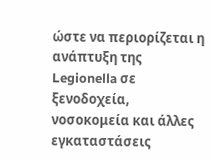ώστε να περιορίζεται η ανάπτυξη της Legionella σε ξενοδοχεία, νοσοκομεία και άλλες εγκαταστάσεις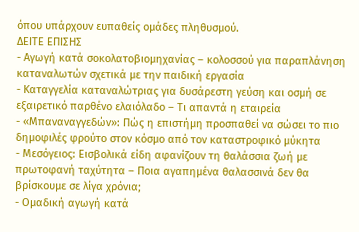όπου υπάρχουν ευπαθείς ομάδες πληθυσμού.
ΔΕΙΤΕ ΕΠΙΣΗΣ
- Αγωγή κατά σοκολατοβιομηχανίας – κολοσσού για παραπλάνηση καταναλωτών σχετικά με την παιδική εργασία
- Καταγγελία καταναλώτριας για δυσάρεστη γεύση και οσμή σε εξαιρετικό παρθένο ελαιόλαδο – Τι απαντά η εταιρεία
- «Μπαναναγγεδών»: Πώς η επιστήμη προσπαθεί να σώσει το πιο δημοφιλές φρούτο στον κόσμο από τον καταστροφικό μύκητα
- Μεσόγειος: Εισβολικά είδη αφανίζουν τη θαλάσσια ζωή με πρωτοφανή ταχύτητα – Ποια αγαπημένα θαλασσινά δεν θα βρίσκουμε σε λίγα χρόνια;
- Ομαδική αγωγή κατά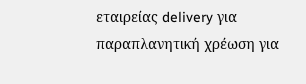εταιρείας delivery για παραπλανητική χρέωση για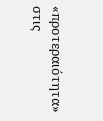«προτεραιότητα» στις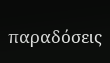παραδόσεις